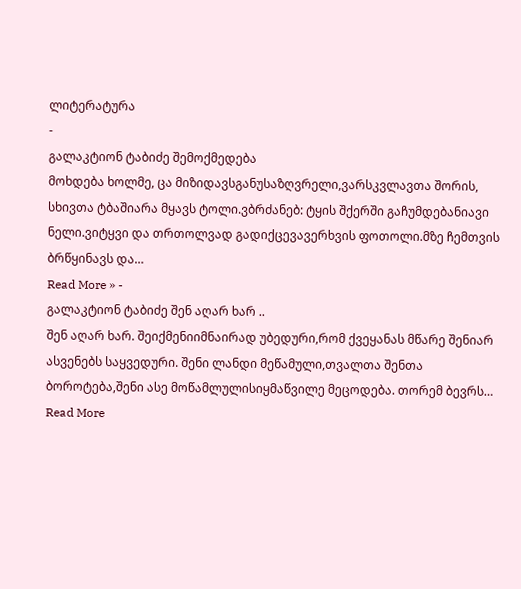ლიტერატურა
-
გალაკტიონ ტაბიძე შემოქმედება
მოხდება ხოლმე, ცა მიზიდავსგანუსაზღვრელი,ვარსკვლავთა შორის, სხივთა ტბაშიარა მყავს ტოლი.ვბრძანებ: ტყის შქერში გაჩუმდებანიავი ნელი.ვიტყვი და თრთოლვად გადიქცევავერხვის ფოთოლი.მზე ჩემთვის ბრწყინავს და…
Read More » -
გალაკტიონ ტაბიძე შენ აღარ ხარ ..
შენ აღარ ხარ. შეიქმენიიმნაირად უბედური,რომ ქვეყანას მწარე შენიარ ასვენებს საყვედური. შენი ლანდი მეწამული,თვალთა შენთა ბოროტება,შენი ასე მოწამლულისიყმაწვილე მეცოდება. თორემ ბევრს…
Read More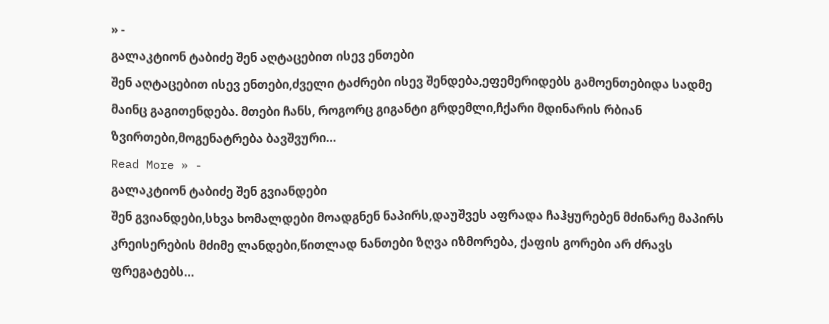» -
გალაკტიონ ტაბიძე შენ აღტაცებით ისევ ენთები
შენ აღტაცებით ისევ ენთები,ძველი ტაძრები ისევ შენდება,ეფემერიდებს გამოენთებიდა სადმე მაინც გაგითენდება. მთები ჩანს, როგორც გიგანტი გრდემლი,ჩქარი მდინარის რბიან ზვირთები,მოგენატრება ბავშვური…
Read More » -
გალაკტიონ ტაბიძე შენ გვიანდები
შენ გვიანდები,სხვა ხომალდები მოადგნენ ნაპირს,დაუშვეს აფრადა ჩაჰყურებენ მძინარე მაპირს კრეისერების მძიმე ლანდები,წითლად ნანთები ზღვა იზმორება, ქაფის გორები არ ძრავს ფრეგატებს…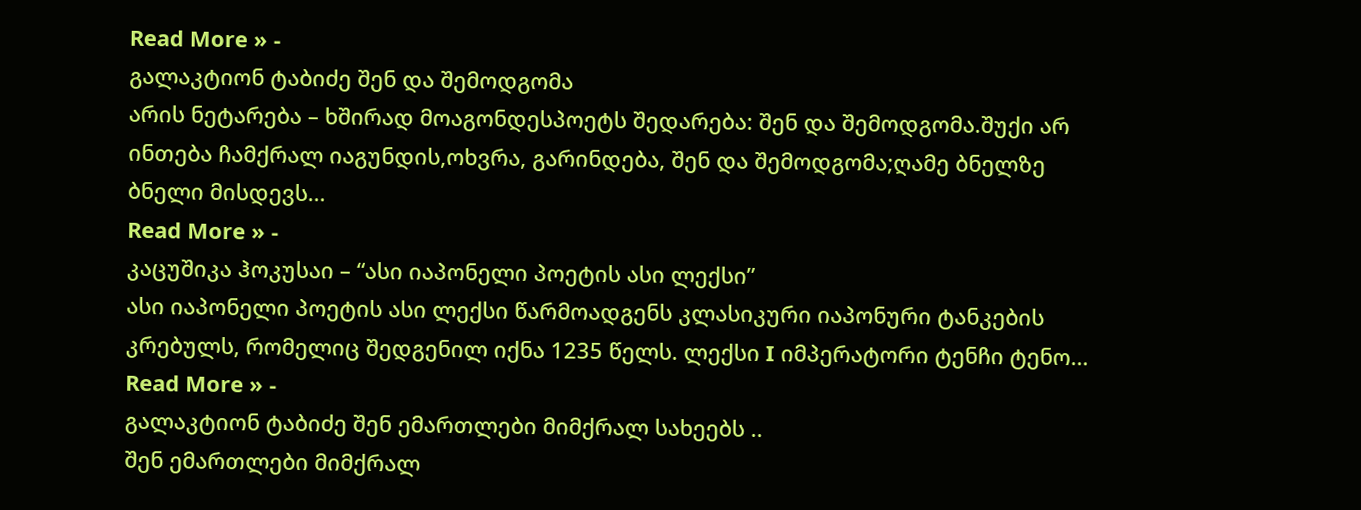Read More » -
გალაკტიონ ტაბიძე შენ და შემოდგომა
არის ნეტარება – ხშირად მოაგონდესპოეტს შედარება: შენ და შემოდგომა.შუქი არ ინთება ჩამქრალ იაგუნდის,ოხვრა, გარინდება, შენ და შემოდგომა;ღამე ბნელზე ბნელი მისდევს…
Read More » -
კაცუშიკა ჰოკუსაი – “ასი იაპონელი პოეტის ასი ლექსი”
ასი იაპონელი პოეტის ასი ლექსი წარმოადგენს კლასიკური იაპონური ტანკების კრებულს, რომელიც შედგენილ იქნა 1235 წელს. ლექსი I იმპერატორი ტენჩი ტენო…
Read More » -
გალაკტიონ ტაბიძე შენ ემართლები მიმქრალ სახეებს ..
შენ ემართლები მიმქრალ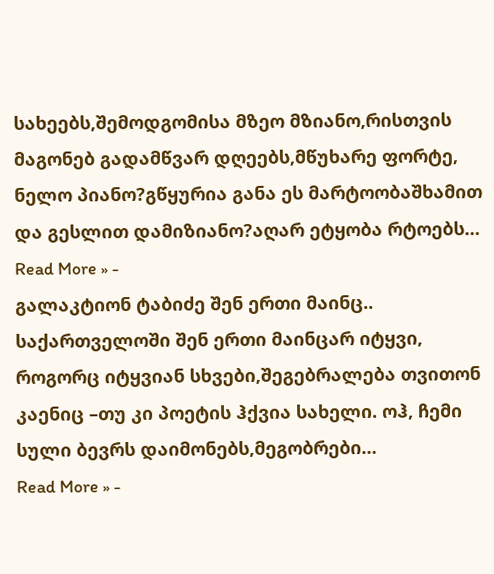სახეებს,შემოდგომისა მზეო მზიანო,რისთვის მაგონებ გადამწვარ დღეებს,მწუხარე ფორტე, ნელო პიანო?გწყურია განა ეს მარტოობაშხამით და გესლით დამიზიანო?აღარ ეტყობა რტოებს…
Read More » -
გალაკტიონ ტაბიძე შენ ერთი მაინც..
საქართველოში შენ ერთი მაინცარ იტყვი, როგორც იტყვიან სხვები,შეგებრალება თვითონ კაენიც –თუ კი პოეტის ჰქვია სახელი. ოჰ, ჩემი სული ბევრს დაიმონებს,მეგობრები…
Read More » -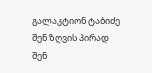გალაკტიონ ტაბიძე შენ ზღვის პირად
შენ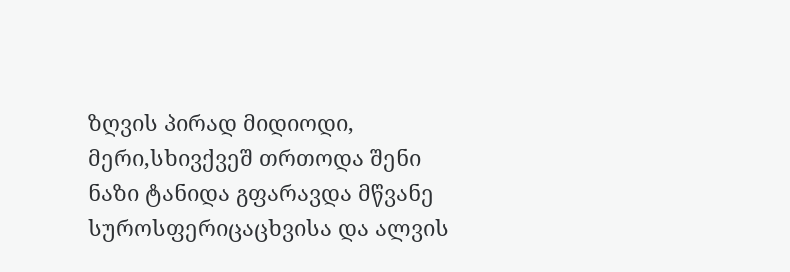ზღვის პირად მიდიოდი, მერი,სხივქვეშ თრთოდა შენი ნაზი ტანიდა გფარავდა მწვანე სუროსფერიცაცხვისა და ალვის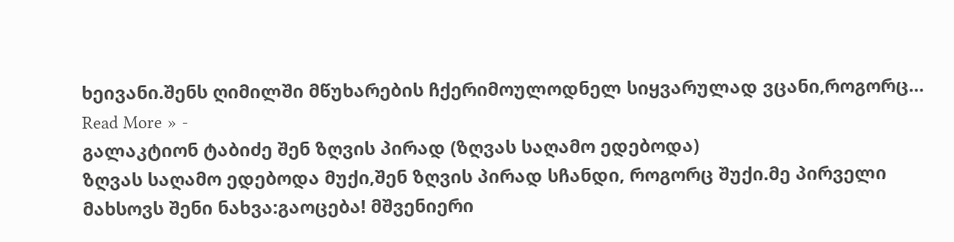ხეივანი.შენს ღიმილში მწუხარების ჩქერიმოულოდნელ სიყვარულად ვცანი,როგორც…
Read More » -
გალაკტიონ ტაბიძე შენ ზღვის პირად (ზღვას საღამო ედებოდა)
ზღვას საღამო ედებოდა მუქი,შენ ზღვის პირად სჩანდი, როგორც შუქი.მე პირველი მახსოვს შენი ნახვა:გაოცება! მშვენიერი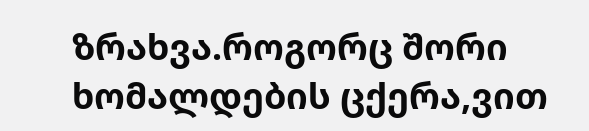ზრახვა.როგორც შორი ხომალდების ცქერა,ვით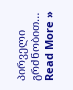პირველი გრძნობით…
Read More »